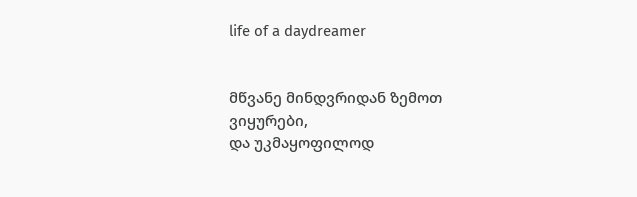life of a daydreamer


მწვანე მინდვრიდან ზემოთ ვიყურები,
და უკმაყოფილოდ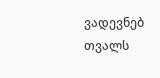ვადევნებ თვალს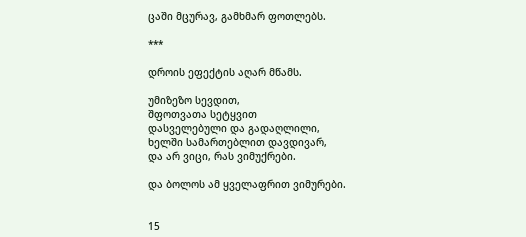ცაში მცურავ, გამხმარ ფოთლებს.

***

დროის ეფექტის აღარ მწამს.

უმიზეზო სევდით,
შფოთვათა სეტყვით
დასველებული და გადაღლილი,
ხელში სამართებლით დავდივარ,
და არ ვიცი, რას ვიმუქრები.

და ბოლოს ამ ყველაფრით ვიმურები.


15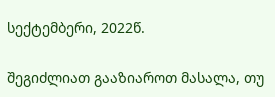სექტემბერი, 2022წ.

შეგიძლიათ გააზიაროთ მასალა, თუ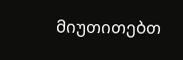მიუთითებთ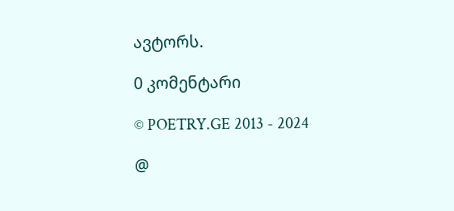ავტორს.

0 კომენტარი

© POETRY.GE 2013 - 2024

@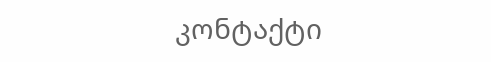კონტაქტი